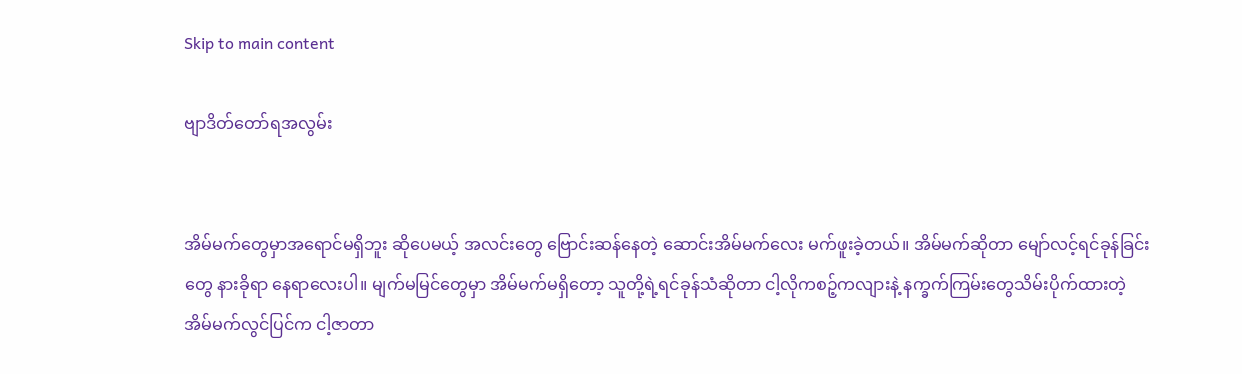Skip to main content

ဗျာဒိတ်တော်ရအလွမ်း


အိမ်မက်တွေမှာအရောင်မရှိဘူး ဆိုပေမယ့် အလင်းတွေ ဗြောင်းဆန်နေတဲ့ ဆောင်းအိမ်မက်လေး မက်ဖူးခဲ့တယ်။ အိမ်မက်ဆိုတာ မျော်လင့်ရင်ခုန်ခြင်းတွေ နားခိုရာ နေရာလေးပါ။ မျက်မမြင်တွေမှာ အိမ်မက်မရှိတော့ သူတို့ရဲ့ရင်ခုန်သံဆိုတာ ငါ့လိုကစဉ့်ကလျားနဲ့ နက္ခက်ကြမ်းတွေသိမ်းပိုက်ထားတဲ့ အိမ်မက်လွင်ပြင်က ငါ့ဇာတာ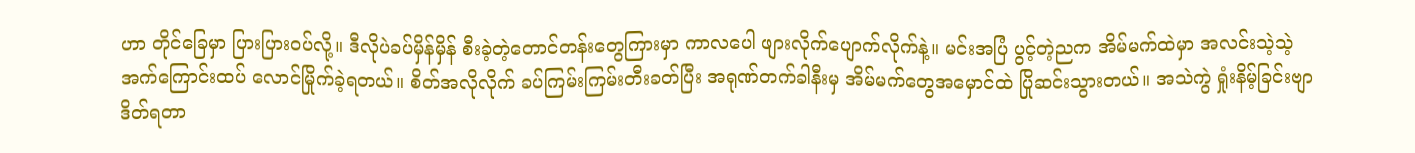ဟာ တိုင်ခြေမှာ ပြားပြားဝပ်လို့။ ဒီလိုပဲခပ်မှိန်မှိန် စီးခဲ့တဲ့တောင်တန်းတွေကြားမှာ ကာလပေါ ဖျားလိုက်ပျောက်လိုက်နဲ့။ မင်းအပြံ ပွင့်တဲ့ညက အိမ်မက်ထဲမှာ အလင်းသဲ့သဲ့ အက်ကြောင်းထပ် လောင်မြိုက်ခဲ့ရတယ်။ စိတ်အလိုလိုက် ခပ်ကြမ်းကြမ်းတီးခတ်ပြီး အရုဏ်တက်ခါနီးမှ အိမ်မက်တွေအမှောင်ထဲ ပြိုဆင်းသွားတယ်။ အသဲကွဲ ရှုံးနိမ့်ခြင်းဗျာဒိတ်ရတာ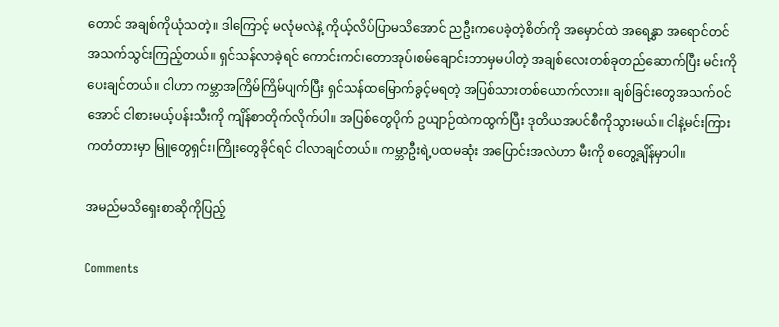တောင် အချစ်ကိုယုံသတဲ့။ ဒါကြောင့် မလုံမလဲနဲ့ ကိုယ့်လိပ်ပြာမသိအောင် ညဦးကပေခဲ့တဲ့စိတ်ကို အမှောင်ထဲ အရေနွှာ အရောင်တင် အသက်သွင်းကြည့်တယ်။ ရှင်သန်လာခဲ့ရင် ကောင်းကင်၊တောအုပ်၊စမ်ချောင်းဘာမှမပါတဲ့ အချစ်လေးတစ်ခုတည်ဆောက်ပြီး မင်းကိုပေးချင်တယ်။ ငါဟာ ကမ္ဘာအကြိမ်ကြိမ်ပျက်ပြီး ရှင်သန်ထမြောက်ခွင့်မရတဲ့ အပြစ်သားတစ်ယောက်လား။ ချစ်ခြင်းတွေအသက်ဝင်အောင် ငါစားမယ့်ပန်းသီးကို ကျိန်စာတိုက်လိုက်ပါ။ အပြစ်တွေပိုက် ဥယျာဉ်ထဲကထွက်ပြီး ဒုတိယအပင်စီကိုသွားမယ်။ ငါနဲ့မင်းကြားကတံတားမှာ မြူတွေရှင်း၊ကြိုးတွေခိုင်ရင် ငါလာချင်တယ်။ ကမ္ဘာဦးရဲ့ပထမဆုံး အပြောင်းအလဲဟာ မီးကို စတွေ့ချိန်မှာပါ။

အမည်မသိရှေးစာဆိုကိုပြည့်

Comments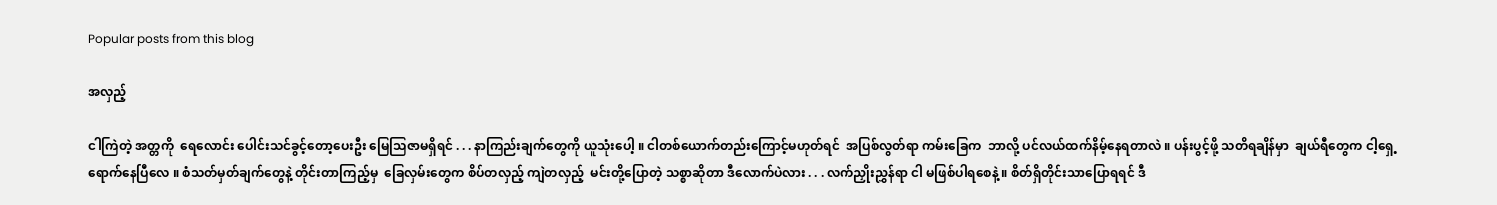Popular posts from this blog

အလှည့်

ငါကြဲတဲ့ အတ္တကို  ရေလောင်း ပေါင်းသင်ခွင့်တော့ပေးဦး မြေသြဇာမရှိရင် . . . နာကြည်းချက်တွေကို ယူသုံးပေါ့ ။ ငါတစ်ယောက်တည်းကြောင့်မဟုတ်ရင်  အပြစ်လွတ်ရာ ကမ်းခြေက  ဘာလို့ ပင်လယ်ထက်နိမ့်နေရတာလဲ ။ ပန်းပွင့်ဖို့ သတိရချိန်မှာ  ချယ်ရီတွေက ငါ့ရှေ့ရောက်နေပြီလေ ။ စံသတ်မှတ်ချက်တွေနဲ့ တိုင်းတာကြည့်မှ  ခြေလှမ်းတွေက စိပ်တလှည့် ကျဲတလှည့်  မင်းတို့ပြောတဲ့ သစ္စာဆိုတာ ဒီလောက်ပဲလား . . . လက်ညှိုးညွှန်ရာ ငါ မဖြစ်ပါရစေနဲ့ ။ စိတ်ရှိတိုင်းသာပြောရရင် ဒီ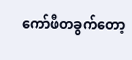ကော်ဖီတခွက်တော့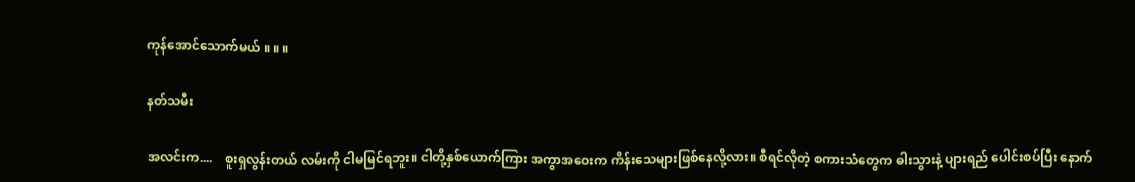ကုန်အောင်သောက်မယ် ။ ။ ။

နတ်သမီး

အလင်းက....    စူးရှလွန်းတယ် လမ်းကို ငါမမြင်ရဘူး။ ငါတို့နှစ်ယောက်ကြား အကွာအဝေးက ကိန်းသေများဖြစ်နေလို့လား။ စီရင်လိုတဲ့ စကားသံတွေက ဓါးသွားနဲ့ ပျားရည် ပေါင်းစပ်ပြီး နောက်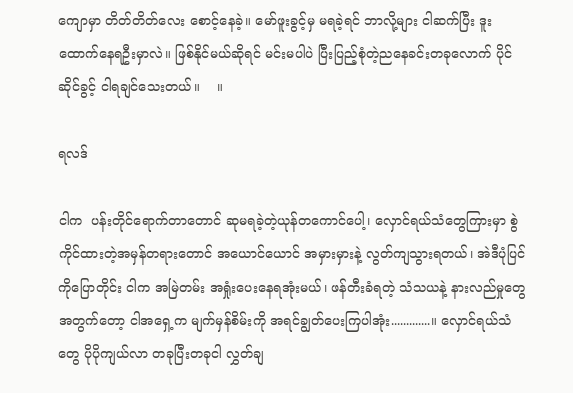ကျောမှာ တိတ်တိတ်လေး စောင့်နေခဲ့။ မော်ဖူးခွင့်မှ မရခဲ့ရင် ဘာလို့များ ငါဆက်ပြီး ဒူးထောက်နေရဦးမှာလဲ။ ဖြစ်နိုင်မယ်ဆိုရင် မင်းမပါပဲ ပြီးပြည့်စုံတဲ့ညနေခင်းတခုလောက် ပိုင်ဆိုင်ခွင့် ငါရချင်သေးတယ်။    ။

ရလဒ်

ငါက  ပန်းတိုင်ရောက်တာတောင် ဆုမရခဲ့တဲ့ယုန်တကောင်ပေါ့၊ လှောင်ရယ်သံတွေကြားမှာ စွဲကိုင်ထားတဲ့အမှန်တရားတောင် အယောင်ယောင် အမှားမှားနဲ့ လွတ်ကျသွားရတယ်၊ အဲဒီပုံပြင်ကိုပြောတိုင်း ငါက အမြဲတမ်း အရှုံးပေးနေရအုံးမယ်၊ ဖန်တီးခံရတဲ့ သံသယနဲ့ နားလည်မှုတွေအတွက်တော့ ငါအရှေ့က မျက်မှန်စိမ်းကို အရင်ချွတ်ပေးကြပါအုံး.............။ လှောင်ရယ်သံတွေ ပိုပိုကျယ်လာ တခုပြီးတခုငါ လွှတ်ချ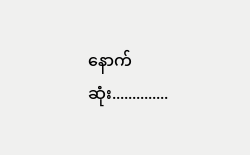နောက်ဆုံး..............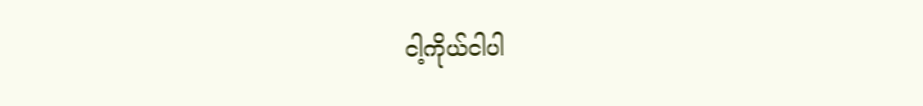ငါ့ကိုယ်ငါပါ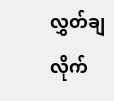လွှတ်ချလိုက်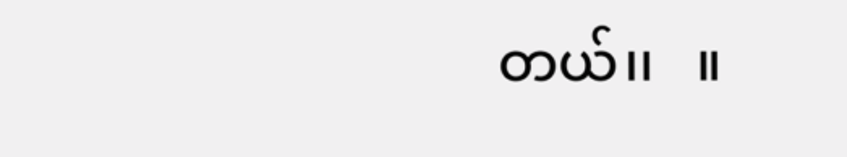တယ်၊၊   ။